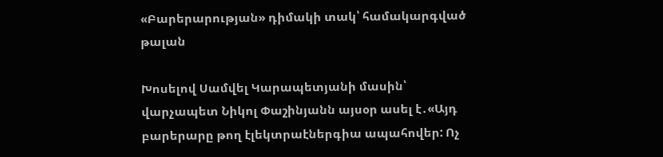«Բարերարության» դիմակի տակ՝ համակարգված թալան

Խոսելով Սամվել Կարապետյանի մասին՝ վարչապետ Նիկոլ Փաշինյանն այսօր ասել է․«Այդ բարերարը թող էլեկտրաէներգիա ապահովեր: Ոչ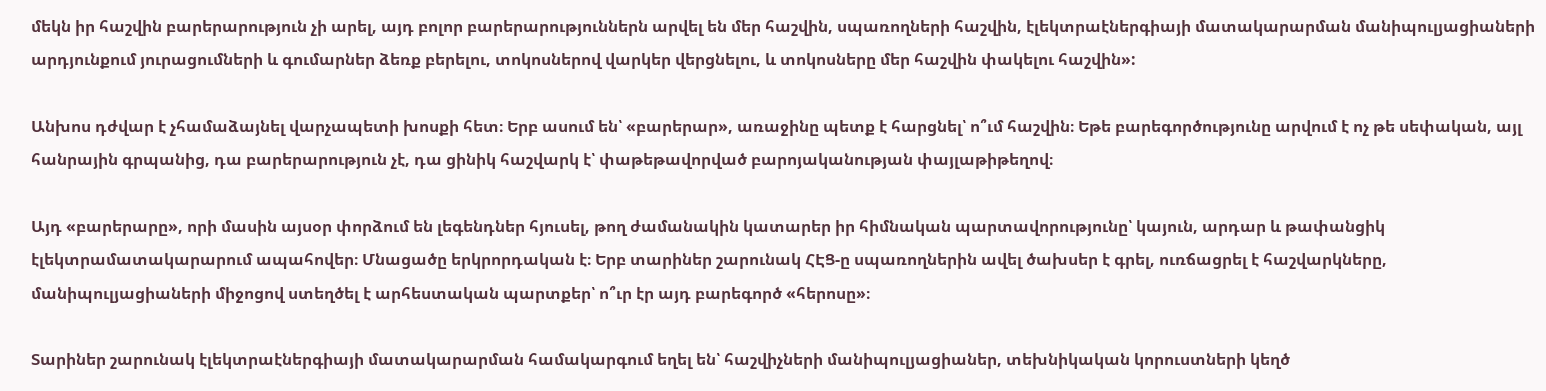մեկն իր հաշվին բարերարություն չի արել, այդ բոլոր բարերարություններն արվել են մեր հաշվին, սպառողների հաշվին, էլեկտրաէներգիայի մատակարարման մանիպուլյացիաների արդյունքում յուրացումների և գումարներ ձեռք բերելու, տոկոսներով վարկեր վերցնելու, և տոկոսները մեր հաշվին փակելու հաշվին»:

Անխոս դժվար է չհամաձայնել վարչապետի խոսքի հետ։ Երբ ասում են՝ «բարերար», առաջինը պետք է հարցնել՝ ո՞ւմ հաշվին։ Եթե բարեգործությունը արվում է ոչ թե սեփական, այլ հանրային գրպանից, դա բարերարություն չէ, դա ցինիկ հաշվարկ է՝ փաթեթավորված բարոյականության փայլաթիթեղով։

Այդ «բարերարը», որի մասին այսօր փորձում են լեգենդներ հյուսել, թող ժամանակին կատարեր իր հիմնական պարտավորությունը՝ կայուն, արդար և թափանցիկ էլեկտրամատակարարում ապահովեր։ Մնացածը երկրորդական է։ Երբ տարիներ շարունակ ՀԷՑ-ը սպառողներին ավել ծախսեր է գրել, ուռճացրել է հաշվարկները, մանիպուլյացիաների միջոցով ստեղծել է արհեստական պարտքեր՝ ո՞ւր էր այդ բարեգործ «հերոսը»։

Տարիներ շարունակ էլեկտրաէներգիայի մատակարարման համակարգում եղել են՝ հաշվիչների մանիպուլյացիաներ, տեխնիկական կորուստների կեղծ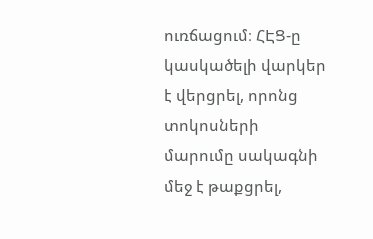ուռճացում։ ՀԷՑ-ը կասկածելի վարկեր է վերցրել, որոնց տոկոսների մարումը սակագնի մեջ է թաքցրել,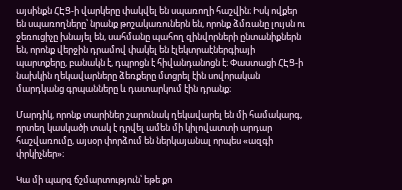այսինքն ՀԷՑ-ի վարկերը փակվել են սպառողի հաշվին։ Իսկ ովքեր են սպառողները՝ նրանք թոշակառուներն են, որոնք ձմռանը լույսն ու ջեռուցիչը խնայել են, սահմանը պահող զինվորների ընտանիքներն են, որոնք վերջին դրամով փակել են էլեկտրաէներգիայի պարտքերը, բանակն է, դպրոցն է հիվանդանոցն է։ Փաստացի ՀԷՑ-ի նախկին ղեկավարները ձեռքերը մտցրել էին սովորական մարդկանց գրպանները և դատարկում էին դրանք։

Մարդիկ, որոնք տարիներ շարունակ ղեկավարել են մի համակարգ, որտեղ կասկածի տակ է դրվել ամեն մի կիլովատտի արդար հաշվառումը, այսօր փորձում են ներկայանալ որպես «ազգի փրկիչներ»։

Կա մի պարզ ճշմարտություն՝ եթե քո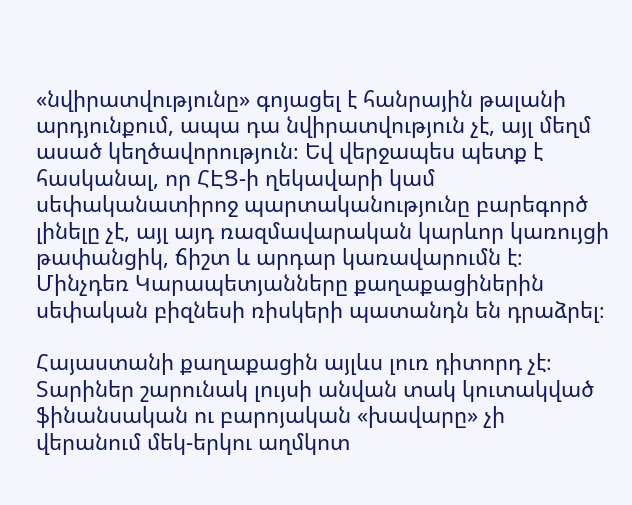«նվիրատվությունը» գոյացել է հանրային թալանի արդյունքում, ապա դա նվիրատվություն չէ, այլ մեղմ ասած կեղծավորություն։ Եվ վերջապես պետք է հասկանալ, որ ՀԷՑ-ի ղեկավարի կամ սեփականատիրոջ պարտականությունը բարեգործ լինելը չէ, այլ այդ ռազմավարական կարևոր կառույցի թափանցիկ, ճիշտ և արդար կառավարումն է։ Մինչդեռ Կարապետյանները քաղաքացիներին սեփական բիզնեսի ռիսկերի պատանդն են դրաձրել։

Հայաստանի քաղաքացին այլևս լուռ դիտորդ չէ։ Տարիներ շարունակ լույսի անվան տակ կուտակված ֆինանսական ու բարոյական «խավարը» չի վերանում մեկ-երկու աղմկոտ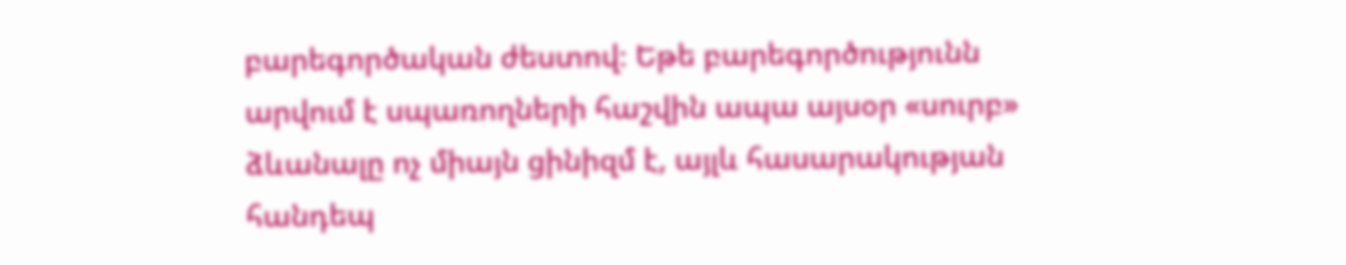բարեգործական ժեստով։ Եթե բարեգործությունն արվում է սպառողների հաշվին ապա այսօր «սուրբ» ձևանալը ոչ միայն ցինիզմ է, այլև հասարակության հանդեպ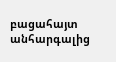բացահայտ անհարգալից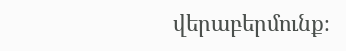վերաբերմունք։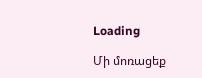Loading

Մի մոռացեք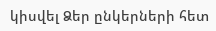կիսվել Ձեր ընկերների հետ